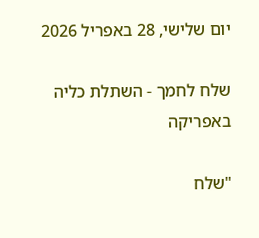יום שלישי, 28 באפריל 2026

שלח לחמך - השתלת כליה באפריקה

"שלח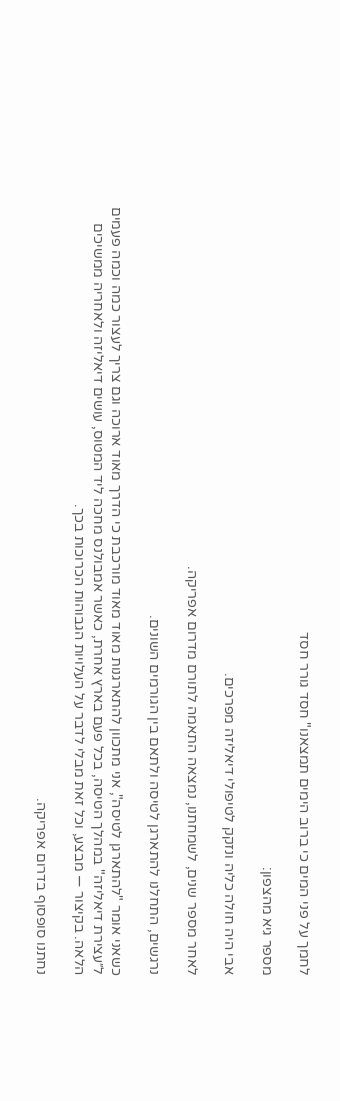לחמך על פני המים כי ברוב הימים תמצאנו" חסד גורר חסד

מספר גיא מהצפון:

אבי היה חולה כליה ונזקק לטיפולי דיאליזה מפרכים.

לאחר מספר שנים, לשמחתנו, נמצאה התאמה לתורם מדרום אפריקה.

נרגשים, התחלנו להתארגן לטיסה ולתאם בין הגורמים השונים.

כשאני אומר "להתארגן לטיסה", אני מתכוון להתארגנות מאוד מאוד מורכבת כי הדרך מאוד ארוכה וגם צריך לעצור כמה וכמה פעמים ל״עצירת דיאליזה" במהלך הטיסה, בכל פעם בארץ אחרת, כאשר אמבולנס מחכה ליד המטוס, עושים דיאליזה ולאחריה ממשיכים הלאה. בקיצור — מבצע, וכל זאת מבלי לדבר על העלויות הגבוהות הכרוכות בכך.

נחתנו סופסוף בדרום אפריקה.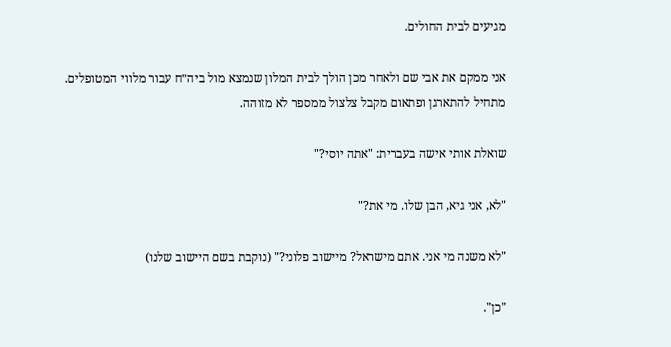מגיעים לבית החולים.

אני ממקם את אבי שם ולאחר מכן הולך לבית המלון שנמצא מול ביה״ח עבור מלווי המטופלים. מתחיל להתארגן ופתאום מקבל צלצול ממספר לא מזוהה.

שואלת אותי אישה בעברית: "אתה יוסי?"

"לא, אני גיא, הבן שלו. מי את?"

"לא משנה מי אני. אתם מישראל? מיישוב פלוני?" (נוקבת בשם היישוב שלנו)

"כן".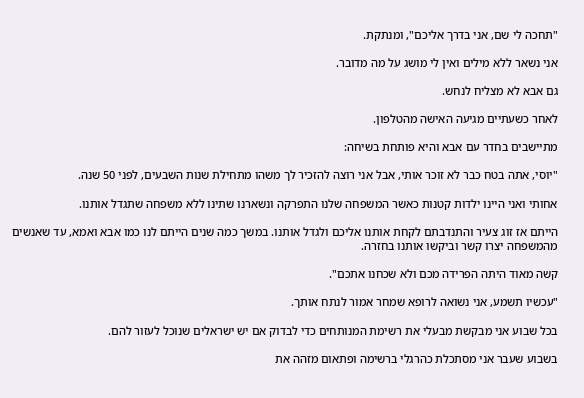"תחכה לי שם, אני בדרך אליכם", ומנתקת.

אני נשאר ללא מילים ואין לי מושג על מה מדובר.

גם אבא לא מצליח לנחש.

לאחר כשעתיים מגיעה האישה מהטלפון.

מתיישבים בחדר עם אבא והיא פותחת בשיחה:

"יוסי, אתה בטח כבר לא זוכר אותי, אבל אני רוצה להזכיר לך משהו מתחילת שנות השבעים, לפני 50 שנה.

אחותי ואני היינו ילדות קטנות כאשר המשפחה שלנו התפרקה ונשארנו שתינו ללא משפחה שתגדל אותנו.

הייתם אז זוג צעיר והתנדבתם לקחת אותנו אליכם ולגדל אותנו. במשך כמה שנים הייתם לנו כמו אבא ואמא, עד שאנשים מהמשפחה יצרו קשר וביקשו אותנו בחזרה.

קשה מאוד היתה הפרידה מכם ולא שכחנו אתכם".

"עכשיו תשמע, אני נשואה לרופא שמחר אמור לנתח אותך.

בכל שבוע אני מבקשת מבעלי את רשימת המנותחים כדי לבדוק אם יש ישראלים שנוכל לעזור להם.

בשבוע שעבר אני מסתכלת כהרגלי ברשימה ופתאום מזהה את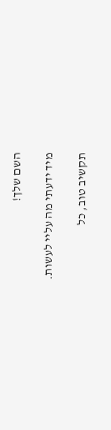השם שלך!

מיד ידעתי מה עליי לעשות.

תקשיב טוב, כל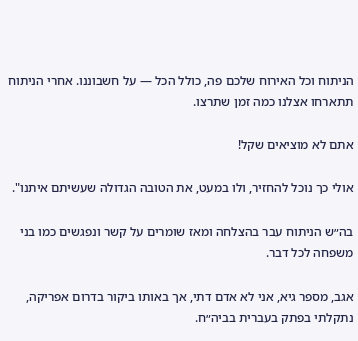הניתוח וכל האירוח שלכם פה, כולל הכל — על חשבוננו. אחרי הניתוח תתארחו אצלנו כמה זמן שתרצו.

אתם לא מוציאים שקל!

אולי כך נוכל להחזיר, ולו במעט, את הטובה הגדולה שעשיתם איתנו".

בה״ש הניתוח עבר בהצלחה ומאז שומרים על קשר ונפגשים כמו בני משפחה לכל דבר.

אגב, מספר גיא, אני לא אדם דתי, אך באותו ביקור בדרום אפריקה, נתקלתי בפתק בעברית בביה״ח.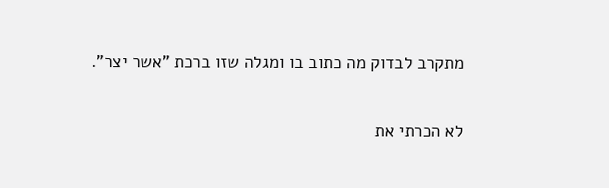מתקרב לבדוק מה כתוב בו ומגלה שזו ברכת "אשר יצר".

לא הכרתי את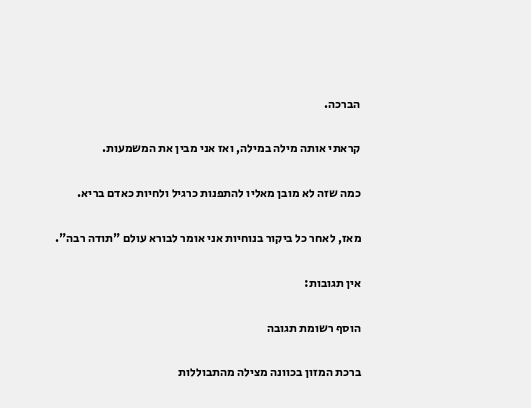הברכה.

קראתי אותה מילה במילה, ואז אני מבין את המשמעות.

כמה שזה לא מובן מאליו להתפנות כרגיל ולחיות כאדם בריא.

מאז, לאחר כל ביקור בנוחיות אני אומר לבורא עולם "תודה רבה".

אין תגובות:

הוסף רשומת תגובה

ברכת המזון בכוונה מצילה מהתבוללות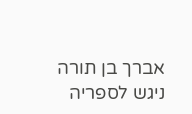אברך בן תורה ניגש לספריה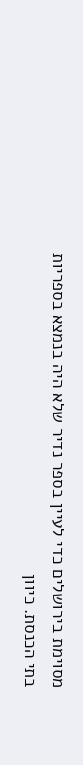מסוימת בירושלים כדי לעיין בספר נדיר שלא היה בנמצא בספריות בתי הכנסת. כיוון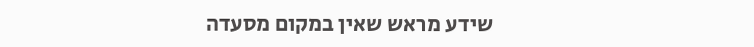שידע מראש שאין במקום מסעדה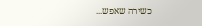כשירה שאפש...